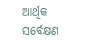ଆର୍ଥିକ ସର୍ବେକ୍ଷଣ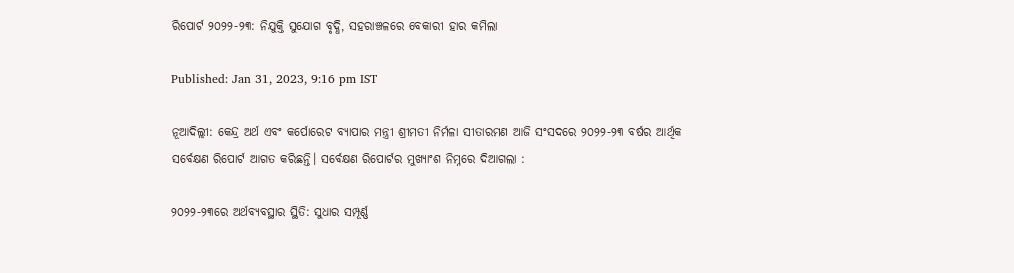ରିପୋର୍ଟ ୨୦୨୨-୨୩: ନିଯୁକ୍ତି ସୁଯୋଗ ବୃଦ୍ଧି, ସହରାଞ୍ଚଳରେ ବେକାରୀ ହାର କମିଲା

Published: Jan 31, 2023, 9:16 pm IST

ନୂଆଦିଲ୍ଲୀ: କେନ୍ଦ୍ର ଅର୍ଥ ଏବଂ କର୍ପୋରେଟ ବ୍ୟାପାର ମନ୍ତ୍ରୀ ଶ୍ରୀମତୀ ନିର୍ମଳା ସୀତାରମଣ ଆଜି ସଂସଦରେ ୨୦୨୨-୨୩ ବର୍ଷର ଆର୍ଥିକ ସର୍ବେକ୍ଷଣ ରିପୋର୍ଟ ଆଗତ କରିଛନ୍ତି। ସର୍ବେକ୍ଷଣ ରିପୋର୍ଟର ମୁଖ୍ୟାଂଶ ନିମ୍ନରେ ଦିଆଗଲା :

୨୦୨୨-୨୩ରେ ଅର୍ଥବ୍ୟବସ୍ଥାର ସ୍ଥିତି: ସୁଧାର ସମ୍ପୂର୍ଣ୍ଣ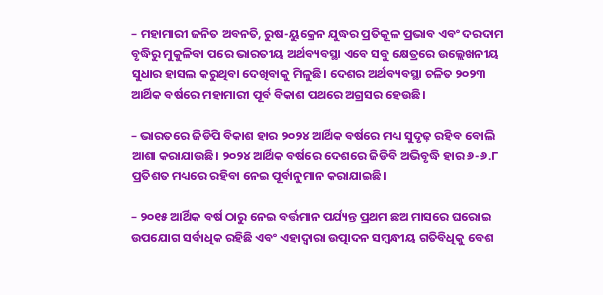– ମହାମାରୀ ଜନିତ ଅବନତି, ରୁଷ-ୟୁକ୍ରେନ ଯୁଦ୍ଧର ପ୍ରତିକୂଳ ପ୍ରଭାବ ଏବଂ ଦରଦାମ ବୃଦ୍ଧିରୁ ମୁକୁଳିବା ପରେ ଭାରତୀୟ ଅର୍ଥବ୍ୟବସ୍ଥା ଏବେ ସବୁ କ୍ଷେତ୍ରରେ ଉଲ୍ଲେଖନୀୟ ସୁଧାର ହାସଲ କରୁଥିବା ଦେଖିବାକୁ ମିଳୁଛି। ଦେଶର ଅର୍ଥବ୍ୟବସ୍ଥା ଚଳିତ ୨୦୨୩ ଆର୍ଥିକ ବର୍ଷରେ ମହାମାରୀ ପୂର୍ବ ବିକାଶ ପଥରେ ଅଗ୍ରସର ହେଉଛି।

– ଭାରତରେ ଜିଡିପି ବିକାଶ ହାର ୨୦୨୪ ଆର୍ଥିକ ବର୍ଷରେ ମଧ୍ୟ ସୁଦୃଢ଼ ରହିବ ବୋଲି ଆଶା କରାଯାଉଛି। ୨୦୨୪ ଆର୍ଥିକ ବର୍ଷରେ ଦେଶରେ ଜିଡିବି ଅଭିବୃଦ୍ଧି ହାର ୬-୬.୮ ପ୍ରତିଶତ ମଧ୍ୟରେ ରହିବା ନେଇ ପୂର୍ବାନୁମାନ କରାଯାଇଛି।

– ୨୦୧୫ ଆର୍ଥିକ ବର୍ଷ ଠାରୁ ନେଇ ବର୍ତ୍ତମାନ ପର୍ଯ୍ୟନ୍ତ ପ୍ରଥମ ଛଅ ମାସରେ ଘରୋଇ ଉପଯୋଗ ସର୍ବାଧିକ ରହିଛି ଏବଂ ଏହାଦ୍ୱାରା ଉତ୍ପାଦନ ସମ୍ବନ୍ଧୀୟ ଗତିବିଧିକୁ ବେଶ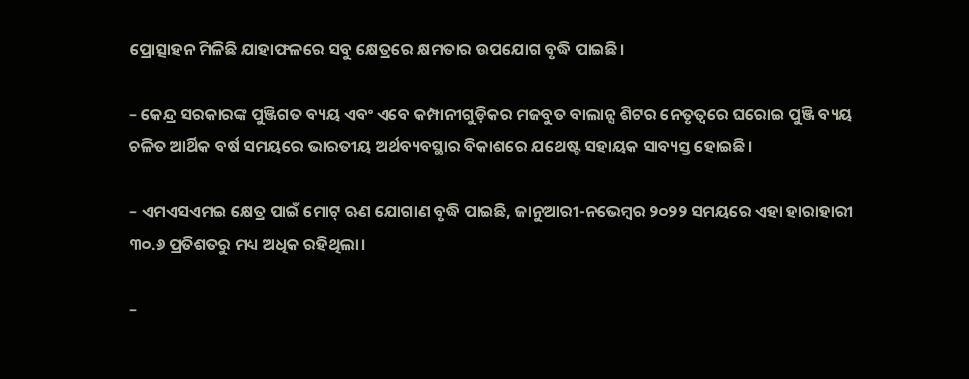ପ୍ରୋତ୍ସାହନ ମିଳିଛି ଯାହାଫଳରେ ସବୁ କ୍ଷେତ୍ରରେ କ୍ଷମତାର ଉପଯୋଗ ବୃଦ୍ଧି ପାଇଛି।

– କେନ୍ଦ୍ର ସରକାରଙ୍କ ପୁଞ୍ଜିଗତ ବ୍ୟୟ ଏବଂ ଏବେ କମ୍ପାନୀଗୁଡ଼ିକର ମଜବୁତ ବାଲାନ୍ସ ଶିଟର ନେତୃତ୍ୱରେ ଘରୋଇ ପୁଞ୍ଜି ବ୍ୟୟ ଚଳିତ ଆର୍ଥିକ ବର୍ଷ ସମୟରେ ଭାରତୀୟ ଅର୍ଥବ୍ୟବସ୍ଥାର ବିକାଶରେ ଯଥେଷ୍ଟ ସହାୟକ ସାବ୍ୟସ୍ତ ହୋଇଛି।

– ଏମଏସଏମଇ କ୍ଷେତ୍ର ପାଇଁ ମୋଟ୍‌ ଋଣ ଯୋଗାଣ ବୃଦ୍ଧି ପାଇଛି, ଜାନୁଆରୀ-ନଭେମ୍ବର ୨୦୨୨ ସମୟରେ ଏହା ହାରାହାରୀ ୩୦.୬ ପ୍ରତିଶତରୁ ମଧ୍ୟ ଅଧିକ ରହିଥିଲା।

–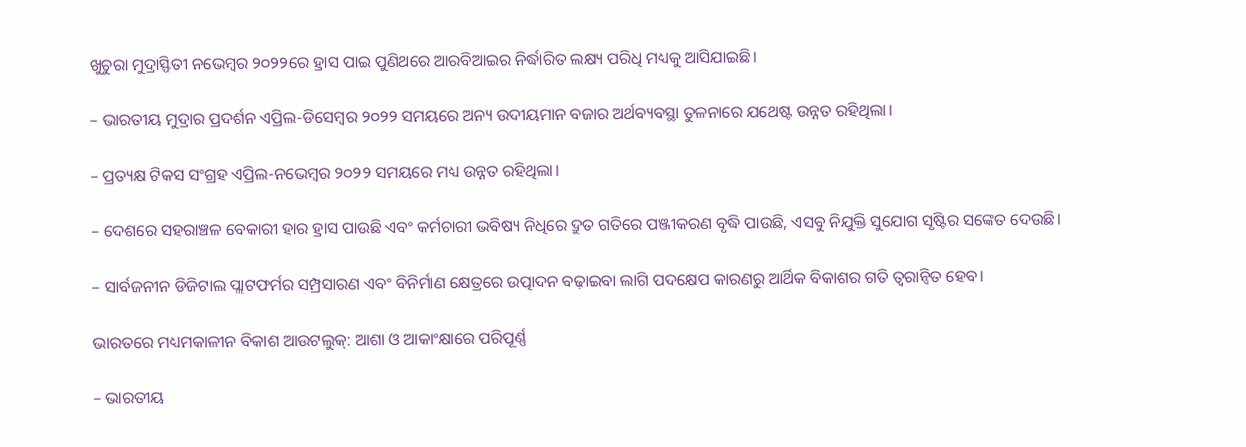ଖୁଚୁରା ମୁଦ୍ରାସ୍ଫିତୀ ନଭେମ୍ବର ୨୦୨୨ରେ ହ୍ରାସ ପାଇ ପୁଣିଥରେ ଆରବିଆଇର ନିର୍ଦ୍ଧାରିତ ଲକ୍ଷ୍ୟ ପରିଧି ମଧ୍ୟକୁ ଆସିଯାଇଛି।

– ଭାରତୀୟ ମୁଦ୍ରାର ପ୍ରଦର୍ଶନ ଏପ୍ରିଲ-ଡିସେମ୍ବର ୨୦୨୨ ସମୟରେ ଅନ୍ୟ ଉଦୀୟମାନ ବଜାର ଅର୍ଥବ୍ୟବସ୍ଥା ତୁଳନାରେ ଯଥେଷ୍ଟ ଉନ୍ନତ ରହିଥିଲା।

– ପ୍ରତ୍ୟକ୍ଷ ଟିକସ ସଂଗ୍ରହ ଏପ୍ରିଲ-ନଭେମ୍ବର ୨୦୨୨ ସମୟରେ ମଧ୍ୟ ଉନ୍ନତ ରହିଥିଲା।

– ଦେଶରେ ସହରାଞ୍ଚଳ ବେକାରୀ ହାର ହ୍ରାସ ପାଉଛି ଏବଂ କର୍ମଚାରୀ ଭବିଷ୍ୟ ନିଧିରେ ଦ୍ରୁତ ଗତିରେ ପଞ୍ଜୀକରଣ ବୃଦ୍ଧି ପାଉଛି, ଏସବୁ ନିଯୁକ୍ତି ସୁଯୋଗ ସୃଷ୍ଟିର ସଙ୍କେତ ଦେଉଛି।

– ସାର୍ବଜନୀନ ଡିଜିଟାଲ ପ୍ଲାଟଫର୍ମର ସମ୍ପ୍ରସାରଣ ଏବଂ ବିନିର୍ମାଣ କ୍ଷେତ୍ରରେ ଉତ୍ପାଦନ ବଢ଼ାଇବା ଲାଗି ପଦକ୍ଷେପ କାରଣରୁ ଆର୍ଥିକ ବିକାଶର ଗତି ତ୍ୱରାନ୍ୱିତ ହେବ।

ଭାରତରେ ମଧ୍ୟମକାଳୀନ ବିକାଶ ଆଉଟଲୁକ୍‌: ଆଶା ଓ ଆକାଂକ୍ଷାରେ ପରିପୂର୍ଣ୍ଣ

– ଭାରତୀୟ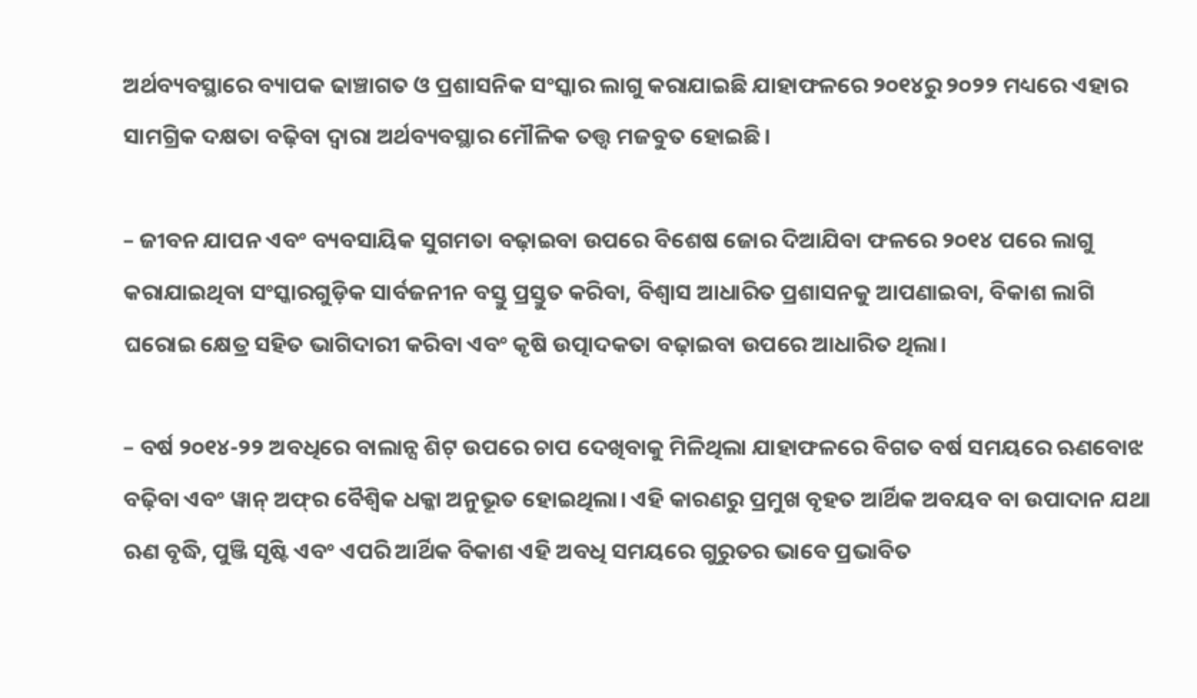ଅର୍ଥବ୍ୟବସ୍ଥାରେ ବ୍ୟାପକ ଢାଞ୍ଚାଗତ ଓ ପ୍ରଶାସନିକ ସଂସ୍କାର ଲାଗୁ କରାଯାଇଛି ଯାହାଫଳରେ ୨୦୧୪ରୁ ୨୦୨୨ ମଧ୍ୟରେ ଏହାର ସାମଗ୍ରିକ ଦକ୍ଷତା ବଢ଼ିବା ଦ୍ୱାରା ଅର୍ଥବ୍ୟବସ୍ଥାର ମୌଳିକ ତତ୍ତ୍ୱ ମଜବୁତ ହୋଇଛି।

– ଜୀବନ ଯାପନ ଏବଂ ବ୍ୟବସାୟିକ ସୁଗମତା ବଢ଼ାଇବା ଉପରେ ବିଶେଷ ଜୋର ଦିଆଯିବା ଫଳରେ ୨୦୧୪ ପରେ ଲାଗୁ କରାଯାଇଥିବା ସଂସ୍କାରଗୁଡ଼ିକ ସାର୍ବଜନୀନ ବସ୍ତୁ ପ୍ରସ୍ତୁତ କରିବା, ବିଶ୍ୱାସ ଆଧାରିତ ପ୍ରଶାସନକୁ ଆପଣାଇବା, ବିକାଶ ଲାଗି ଘରୋଇ କ୍ଷେତ୍ର ସହିତ ଭାଗିଦାରୀ କରିବା ଏବଂ କୃଷି ଉତ୍ପାଦକତା ବଢ଼ାଇବା ଉପରେ ଆଧାରିତ ଥିଲା।

– ବର୍ଷ ୨୦୧୪-୨୨ ଅବଧିରେ ବାଲାନ୍ସ ଶିଟ୍‌ ଉପରେ ଚାପ ଦେଖିବାକୁ ମିଳିଥିଲା ଯାହାଫଳରେ ବିଗତ ବର୍ଷ ସମୟରେ ଋଣବୋଝ ବଢ଼ିବା ଏବଂ ୱାନ୍‌ ଅଫ୍‌ର ବୈଶ୍ବିକ ଧକ୍କା ଅନୁଭୂତ ହୋଇଥିଲା। ଏହି କାରଣରୁ ପ୍ରମୁଖ ବୃହତ ଆର୍ଥିକ ଅବୟବ ବା ଉପାଦାନ ଯଥା ଋଣ ବୃଦ୍ଧି, ପୁଞ୍ଜି ସୃଷ୍ଟି ଏବଂ ଏପରି ଆର୍ଥିକ ବିକାଶ ଏହି ଅବଧି ସମୟରେ ଗୁରୁତର ଭାବେ ପ୍ରଭାବିତ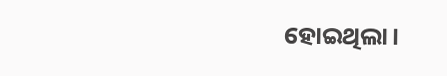ହୋଇଥିଲା।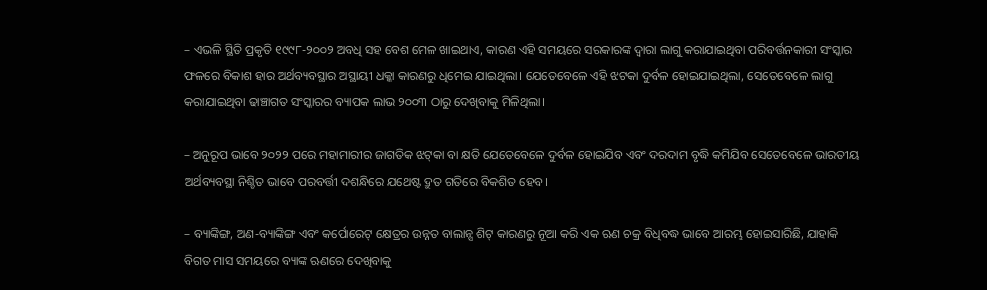– ଏଭଳି ସ୍ଥିତି ପ୍ରକୃତି ୧୯୯୮-୨୦୦୨ ଅବଧି ସହ ବେଶ ମେଳ ଖାଇଥାଏ, କାରଣ ଏହି ସମୟରେ ସରକାରଙ୍କ ଦ୍ୱାରା ଲାଗୁ କରାଯାଇଥିବା ପରିବର୍ତ୍ତନକାରୀ ସଂସ୍କାର ଫଳରେ ବିକାଶ ହାର ଅର୍ଥବ୍ୟବସ୍ଥାର ଅସ୍ଥାୟୀ ଧକ୍କା କାରଣରୁ ଧିମେଇ ଯାଇଥିଲା। ଯେତେବେଳେ ଏହି ଝଟକା ଦୁର୍ବଳ ହୋଇଯାଇଥିଲା, ସେତେବେଳେ ଲାଗୁ କରାଯାଇଥିବା ଢାଞ୍ଚାଗତ ସଂସ୍କାରର ବ୍ୟାପକ ଲାଭ ୨୦୦୩ ଠାରୁ ଦେଖିବାକୁ ମିଳିଥିଲା।

– ଅନୁରୂପ ଭାବେ ୨୦୨୨ ପରେ ମହାମାରୀର ଜାଗତିକ ଝଟ୍‌କା ବା କ୍ଷତି ଯେତେବେଳେ ଦୁର୍ବଳ ହୋଇଯିବ ଏବଂ ଦରଦାମ ବୃଦ୍ଧି କମିଯିବ ସେତେବେଳେ ଭାରତୀୟ ଅର୍ଥବ୍ୟବସ୍ଥା ନିଶ୍ଚିତ ଭାବେ ପରବର୍ତ୍ତୀ ଦଶନ୍ଧିରେ ଯଥେଷ୍ଟ ଦ୍ରୁତ ଗତିରେ ବିକଶିତ ହେବ।

– ବ୍ୟାଙ୍କିଙ୍ଗ, ଅଣ-ବ୍ୟାଙ୍କିଙ୍ଗ ଏବଂ କର୍ପୋରେଟ୍ କ୍ଷେତ୍ରର ଉନ୍ନତ ବାଲାନ୍ସ ଶିଟ୍‌ କାରଣରୁ ନୂଆ କରି ଏକ ଋଣ ଚକ୍ର ବିଧିବଦ୍ଧ ଭାବେ ଆରମ୍ଭ ହୋଇସାରିଛି, ଯାହାକି ବିଗତ ମାସ ସମୟରେ ବ୍ୟାଙ୍କ ଋଣରେ ଦେଖିବାକୁ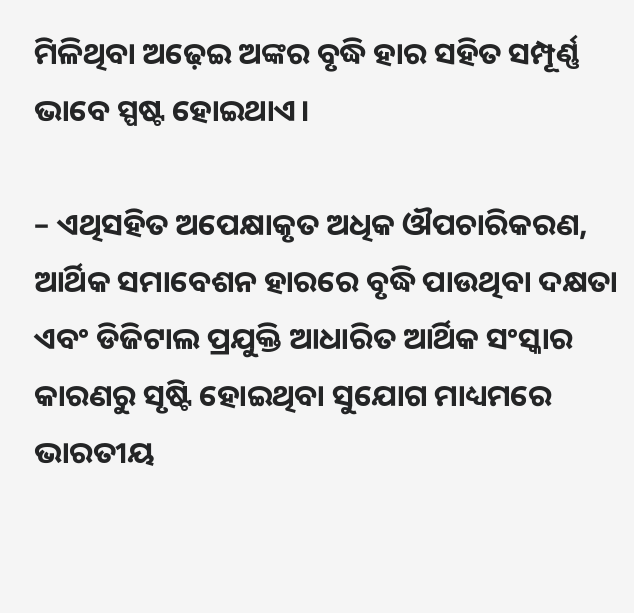ମିଳିଥିବା ଅଢ଼େଇ ଅଙ୍କର ବୃଦ୍ଧି ହାର ସହିତ ସମ୍ପୂର୍ଣ୍ଣ ଭାବେ ସ୍ପଷ୍ଟ ହୋଇଥାଏ।

– ଏଥିସହିତ ଅପେକ୍ଷାକୃତ ଅଧିକ ଔପଚାରିକରଣ, ଆର୍ଥିକ ସମାବେଶନ ହାରରେ ବୃଦ୍ଧି ପାଉଥିବା ଦକ୍ଷତା ଏବଂ ଡିଜିଟାଲ ପ୍ରଯୁକ୍ତି ଆଧାରିତ ଆର୍ଥିକ ସଂସ୍କାର କାରଣରୁ ସୃଷ୍ଟି ହୋଇଥିବା ସୁଯୋଗ ମାଧ୍ୟମରେ ଭାରତୀୟ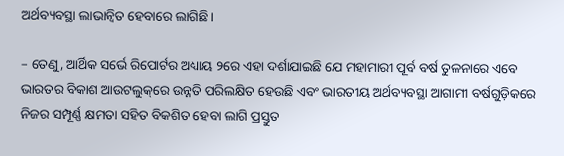ଅର୍ଥବ୍ୟବସ୍ଥା ଲାଭାନ୍ୱିତ ହେବାରେ ଲାଗିଛି।

– ତେଣୁ, ଆର୍ଥିକ ସର୍ଭେ ରିପୋର୍ଟର ଅଧ୍ୟାୟ ୨ରେ ଏହା ଦର୍ଶାଯାଇଛି ଯେ ମହାମାରୀ ପୂର୍ବ ବର୍ଷ ତୁଳନାରେ ଏବେ ଭାରତର ବିକାଶ ଆଉଟଲୁକ୍‌ରେ ଉନ୍ନତି ପରିଲକ୍ଷିତ ହେଉଛି ଏବଂ ଭାରତୀୟ ଅର୍ଥବ୍ୟବସ୍ଥା ଆଗାମୀ ବର୍ଷଗୁଡ଼ିକରେ ନିଜର ସମ୍ପୂର୍ଣ୍ଣ କ୍ଷମତା ସହିତ ବିକଶିତ ହେବା ଲାଗି ପ୍ରସ୍ତୁତ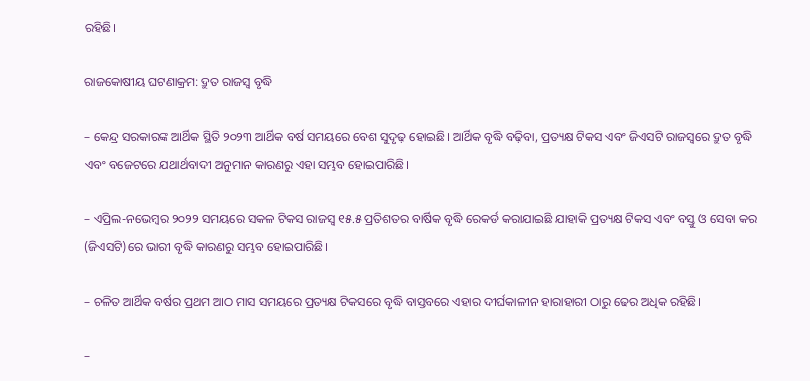ରହିଛି।

ରାଜକୋଷୀୟ ଘଟଣାକ୍ରମ: ଦ୍ରୁତ ରାଜସ୍ୱ ବୃଦ୍ଧି

– କେନ୍ଦ୍ର ସରକାରଙ୍କ ଆର୍ଥିକ ସ୍ଥିତି ୨୦୨୩ ଆର୍ଥିକ ବର୍ଷ ସମୟରେ ବେଶ ସୁଦୃଢ଼ ହୋଇଛି। ଆର୍ଥିକ ବୃଦ୍ଧି ବଢ଼ିବା, ପ୍ରତ୍ୟକ୍ଷ ଟିକସ ଏବଂ ଜିଏସଟି ରାଜସ୍ୱରେ ଦ୍ରୁତ ବୃଦ୍ଧି ଏବଂ ବଜେଟରେ ଯଥାର୍ଥବାଦୀ ଅନୁମାନ କାରଣରୁ ଏହା ସମ୍ଭବ ହୋଇପାରିଛି।

– ଏପ୍ରିଲ-ନଭେମ୍ବର ୨୦୨୨ ସମୟରେ ସକଳ ଟିକସ ରାଜସ୍ୱ ୧୫.୫ ପ୍ରତିଶତର ବାର୍ଷିକ ବୃଦ୍ଧି ରେକର୍ଡ କରାଯାଇଛି ଯାହାକି ପ୍ରତ୍ୟକ୍ଷ ଟିକସ ଏବଂ ବସ୍ତୁ ଓ ସେବା କର (ଜିଏସଟି)ରେ ଭାରୀ ବୃଦ୍ଧି କାରଣରୁ ସମ୍ଭବ ହୋଇପାରିଛି।

– ଚଳିତ ଆର୍ଥିକ ବର୍ଷର ପ୍ରଥମ ଆଠ ମାସ ସମୟରେ ପ୍ରତ୍ୟକ୍ଷ ଟିକସରେ ବୃଦ୍ଧି ବାସ୍ତବରେ ଏହାର ଦୀର୍ଘକାଳୀନ ହାରାହାରୀ ଠାରୁ ଢେର ଅଧିକ ରହିଛି।

–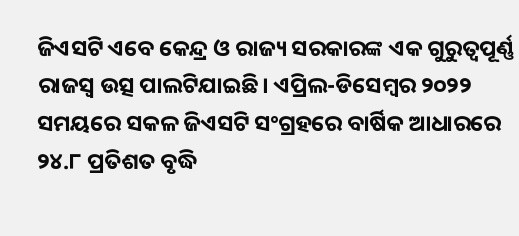ଜିଏସଟି ଏବେ କେନ୍ଦ୍ର ଓ ରାଜ୍ୟ ସରକାରଙ୍କ ଏକ ଗୁରୁତ୍ୱପୂର୍ଣ୍ଣ ରାଜସ୍ୱ ଉତ୍ସ ପାଲଟିଯାଇଛି। ଏପ୍ରିଲ-ଡିସେମ୍ବର ୨୦୨୨ ସମୟରେ ସକଳ ଜିଏସଟି ସଂଗ୍ରହରେ ବାର୍ଷିକ ଆଧାରରେ ୨୪.୮ ପ୍ରତିଶତ ବୃଦ୍ଧି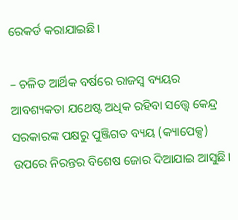ରେକର୍ଡ କରାଯାଇଛି।

– ଚଳିତ ଆର୍ଥିକ ବର୍ଷରେ ରାଜସ୍ୱ ବ୍ୟୟର ଆବଶ୍ୟକତା ଯଥେଷ୍ଟ ଅଧିକ ରହିବା ସତ୍ତ୍ୱେ କେନ୍ଦ୍ର ସରକାରଙ୍କ ପକ୍ଷରୁ ପୁଞ୍ଜିଗତ ବ୍ୟୟ (କ୍ୟାପେକ୍ସ) ଉପରେ ନିରନ୍ତର ବିଶେଷ ଜୋର ଦିଆଯାଇ ଆସୁଛି।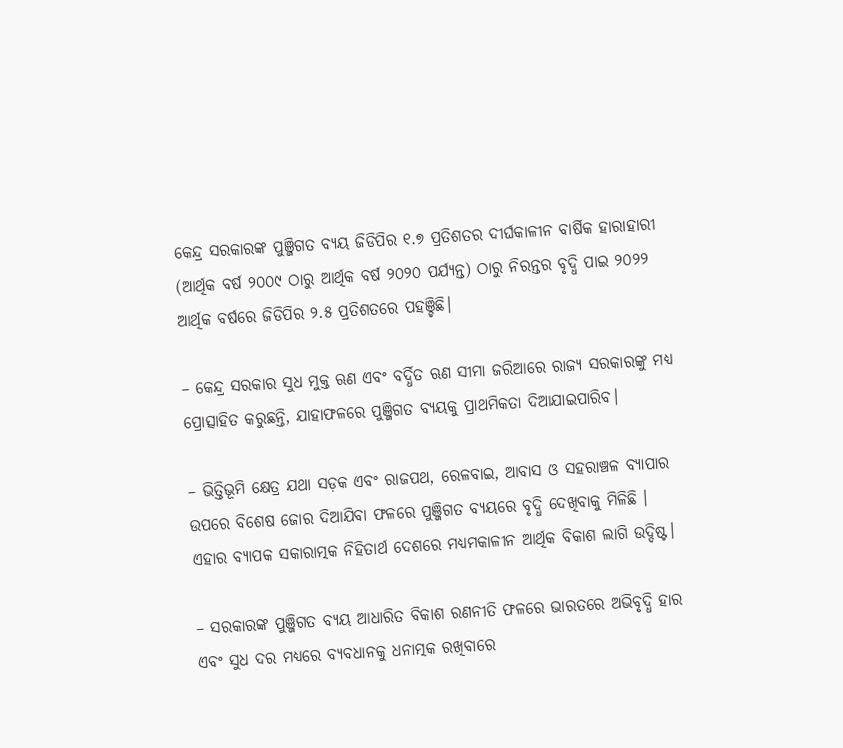କେନ୍ଦ୍ର ସରକାରଙ୍କ ପୁଞ୍ଜିଗତ ବ୍ୟୟ ଜିଡିପିର ୧.୭ ପ୍ରତିଶତର ଦୀର୍ଘକାଳୀନ ବାର୍ଷିକ ହାରାହାରୀ (ଆର୍ଥିକ ବର୍ଷ ୨୦୦୯ ଠାରୁ ଆର୍ଥିକ ବର୍ଷ ୨୦୨୦ ପର୍ଯ୍ୟନ୍ତ) ଠାରୁ ନିରନ୍ତର ବୃଦ୍ଧି ପାଇ ୨୦୨୨ ଆର୍ଥିକ ବର୍ଷରେ ଜିଡିପିର ୨.୫ ପ୍ରତିଶତରେ ପହଞ୍ଚିଛି।

– କେନ୍ଦ୍ର ସରକାର ସୁଧ ମୁକ୍ତ ଋଣ ଏବଂ ବର୍ଦ୍ଧିତ ଋଣ ସୀମା ଜରିଆରେ ରାଜ୍ୟ ସରକାରଙ୍କୁ ମଧ୍ୟ ପ୍ରୋତ୍ସାହିତ କରୁଛନ୍ତି, ଯାହାଫଳରେ ପୁଞ୍ଜିଗତ ବ୍ୟୟକୁ ପ୍ରାଥମିକତା ଦିଆଯାଇପାରିବ।

– ଭିତ୍ତିଭୂମି କ୍ଷେତ୍ର ଯଥା ସଡ଼କ ଏବଂ ରାଜପଥ, ରେଳବାଇ, ଆବାସ ଓ ସହରାଞ୍ଚଳ ବ୍ୟାପାର ଉପରେ ବିଶେଷ ଜୋର ଦିଆଯିବା ଫଳରେ ପୁଞ୍ଜିଗତ ବ୍ୟୟରେ ବୃଦ୍ଧି ଦେଖିବାକୁ ମିଳିଛି । ଏହାର ବ୍ୟାପକ ସକାରାତ୍ମକ ନିହିତାର୍ଥ ଦେଶରେ ମଧ୍ୟମକାଳୀନ ଆର୍ଥିକ ବିକାଶ ଲାଗି ଉଦ୍ଦିଷ୍ଟ।

– ସରକାରଙ୍କ ପୁଞ୍ଜିଗତ ବ୍ୟୟ ଆଧାରିତ ବିକାଶ ରଣନୀତି ଫଳରେ ଭାରତରେ ଅଭିବୃଦ୍ଧି ହାର ଏବଂ ସୁଧ ଦର ମଧ୍ୟରେ ବ୍ୟବଧାନକୁ ଧନାତ୍ମକ ରଖିବାରେ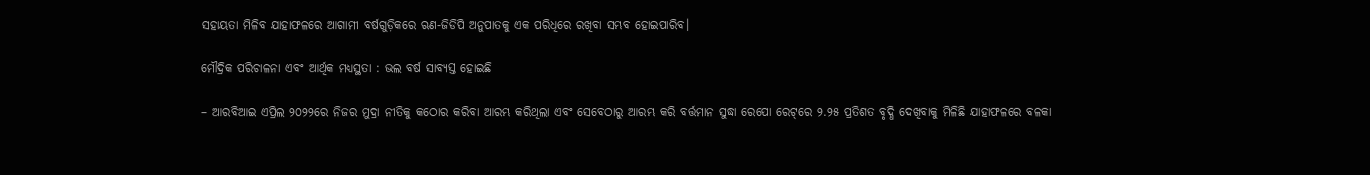ସହାୟତା ମିଳିବ ଯାହାଫଳରେ ଆଗାମୀ ବର୍ଷଗୁଡ଼ିକରେ ଋଣ-ଜିଡିପି ଅନୁପାତକୁ ଏକ ପରିଧିରେ ରଖିବା ସମ୍ଭବ ହୋଇପାରିବ।

ମୌଦ୍ରିକ ପରିଚାଳନା ଏବଂ ଆର୍ଥିକ ମଧ୍ୟସ୍ଥତା : ଭଲ ବର୍ଷ ସାବ୍ୟସ୍ତ ହୋଇଛି

– ଆରବିଆଇ ଏପ୍ରିଲ ୨୦୨୨ରେ ନିଜର ମୁଦ୍ରା ନୀତିକୁ କଠୋର କରିବା ଆରମ୍ଭ କରିଥିଲା ଏବଂ ସେବେଠାରୁ ଆରମ୍ଭ କରି ବର୍ତ୍ତମାନ ସୁଦ୍ଧା ରେପୋ ରେଟ୍‌ରେ ୨.୨୫ ପ୍ରତିଶତ ବୃଦ୍ଧି ଦେଖିବାକୁ ମିଳିଛି ଯାହାଫଳରେ ବଳକା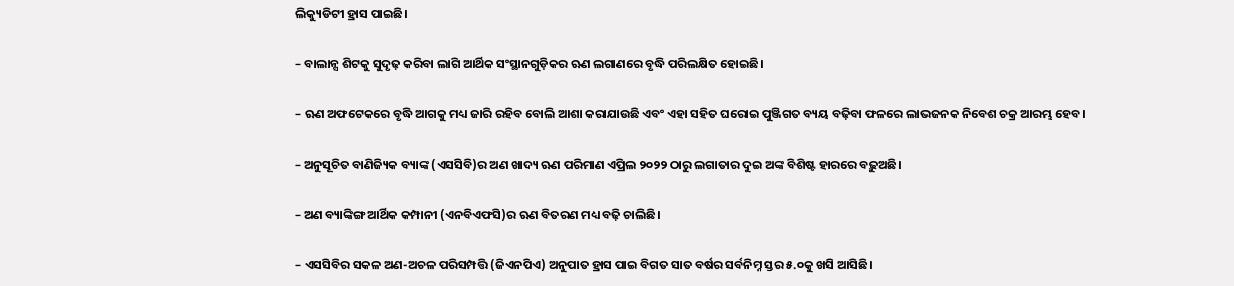ଲିକ୍ୟୁଡିଟୀ ହ୍ରାସ ପାଇଛି।

– ବାଲାନ୍ସ ଶିଟକୁ ସୁଦୃଢ଼ କରିବା ଲାଗି ଆର୍ଥିକ ସଂସ୍ଥାନଗୁଡ଼ିକର ଋଣ ଲଗାଣରେ ବୃଦ୍ଧି ପରିଲକ୍ଷିତ ହୋଇଛି।

– ଋଣ ଅଫଟେକରେ ବୃଦ୍ଧି ଆଗକୁ ମଧ୍ୟ ଜାରି ରହିବ ବୋଲି ଆଶା କରାଯାଉଛି ଏବଂ ଏହା ସହିତ ଘରୋଇ ପୁଞ୍ଜିଗତ ବ୍ୟୟ ବଢ଼ିବା ଫଳରେ ଲାଭଜନକ ନିବେଶ ଚକ୍ର ଆରମ୍ଭ ହେବ।

– ଅନୁସୂଚିତ ବାଣିଜ୍ୟିକ ବ୍ୟାଙ୍କ (ଏସସିବି)ର ଅଣ ଖାଦ୍ୟ ଋଣ ପରିମାଣ ଏପ୍ରିଲ ୨୦୨୨ ଠାରୁ ଲଗାତାର ଦୁଇ ଅଙ୍କ ବିଶିଷ୍ଟ ହାରରେ ବଢ଼ୁଅଛି।

– ଅଣ ବ୍ୟାଙ୍କିଙ୍ଗ ଆର୍ଥିକ କମ୍ପାନୀ (ଏନବିଏଫସି)ର ଋଣ ବିତରଣ ମଧ୍ୟ ବଢ଼ି ଚାଲିଛି।

– ଏସସିବିର ସକଳ ଅଣ-ଅଚଳ ପରିସମ୍ପତ୍ତି (ଜିଏନପିଏ) ଅନୁପାତ ହ୍ରାସ ପାଇ ବିଗତ ସାତ ବର୍ଷର ସର୍ବନିମ୍ନ ସ୍ତର ୫.୦କୁ ଖସି ଆସିଛି।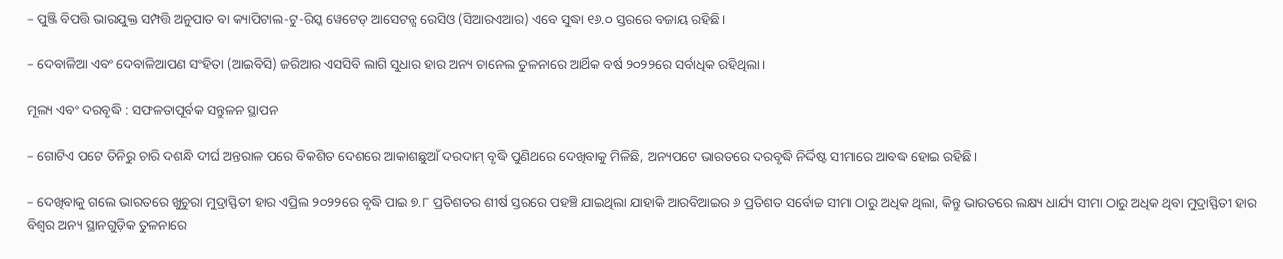– ପୁଞ୍ଜି ବିପତ୍ତି ଭାରଯୁକ୍ତ ସମ୍ପତ୍ତି ଅନୁପାତ ବା କ୍ୟାପିଟାଲ-ଟୁ-ରିସ୍କ ୱେଟେଡ୍‌ ଆସେଟନ୍ସ ରେସିଓ (ସିଆରଏଆର) ଏବେ ସୁଦ୍ଧା ୧୬.୦ ସ୍ତରରେ ବଜାୟ ରହିଛି।

– ଦେବାଳିଆ ଏବଂ ଦେବାଳିଆପଣ ସଂହିତା (ଆଇବିସି) ଜରିଆର ଏସସିବି ଲାଗି ସୁଧାର ହାର ଅନ୍ୟ ଚାନେଲ ତୁଳନାରେ ଆର୍ଥିକ ବର୍ଷ ୨୦୨୨ରେ ସର୍ବାଧିକ ରହିଥିଲା।

ମୂଲ୍ୟ ଏବଂ ଦରବୃଦ୍ଧି : ସଫଳତାପୂର୍ବକ ସନ୍ତୁଳନ ସ୍ଥାପନ

– ଗୋଟିଏ ପଟେ ତିନିରୁ ଚାରି ଦଶନ୍ଧି ଦୀର୍ଘ ଅନ୍ତରାଳ ପରେ ବିକଶିତ ଦେଶରେ ଆକାଶଛୁଆଁ ଦରଦାମ୍‌ ବୃଦ୍ଧି ପୁଣିଥରେ ଦେଖିବାକୁ ମିଳିଛି, ଅନ୍ୟପଟେ ଭାରତରେ ଦରବୃଦ୍ଧି ନିର୍ଦ୍ଦିଷ୍ଟ ସୀମାରେ ଆବଦ୍ଧ ହୋଇ ରହିଛି।

– ଦେଖିବାକୁ ଗଲେ ଭାରତରେ ଖୁଚୁରା ମୁଦ୍ରାସ୍ଫିତୀ ହାର ଏପ୍ରିଲ ୨୦୨୨ରେ ବୃଦ୍ଧି ପାଇ ୭.୮ ପ୍ରତିଶତର ଶୀର୍ଷ ସ୍ତରରେ ପହଞ୍ଚି ଯାଇଥିଲା ଯାହାକି ଆରବିଆଇର ୬ ପ୍ରତିଶତ ସର୍ବୋଚ୍ଚ ସୀମା ଠାରୁ ଅଧିକ ଥିଲା, କିନ୍ତୁ ଭାରତରେ ଲକ୍ଷ୍ୟ ଧାର୍ଯ୍ୟ ସୀମା ଠାରୁ ଅଧିକ ଥିବା ମୁଦ୍ରାସ୍ଫିତୀ ହାର ବିଶ୍ବର ଅନ୍ୟ ସ୍ଥାନଗୁଡ଼ିକ ତୁଳନାରେ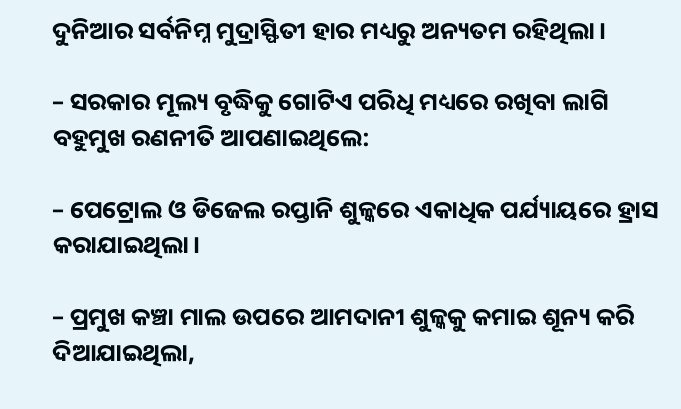ଦୁନିଆର ସର୍ବନିମ୍ନ ମୁଦ୍ରାସ୍ଫିତୀ ହାର ମଧ୍ୟରୁ ଅନ୍ୟତମ ରହିଥିଲା।

– ସରକାର ମୂଲ୍ୟ ବୃଦ୍ଧିକୁ ଗୋଟିଏ ପରିଧି ମଧ୍ୟରେ ରଖିବା ଲାଗି ବହୁମୁଖ ରଣନୀତି ଆପଣାଇଥିଲେ:

– ପେଟ୍ରୋଲ ଓ ଡିଜେଲ ରପ୍ତାନି ଶୁଳ୍କରେ ଏକାଧିକ ପର୍ଯ୍ୟାୟରେ ହ୍ରାସ କରାଯାଇଥିଲା।

– ପ୍ରମୁଖ କଞ୍ଚା ମାଲ ଉପରେ ଆମଦାନୀ ଶୁଳ୍କକୁ କମାଇ ଶୂନ୍ୟ କରି ଦିଆଯାଇଥିଲା,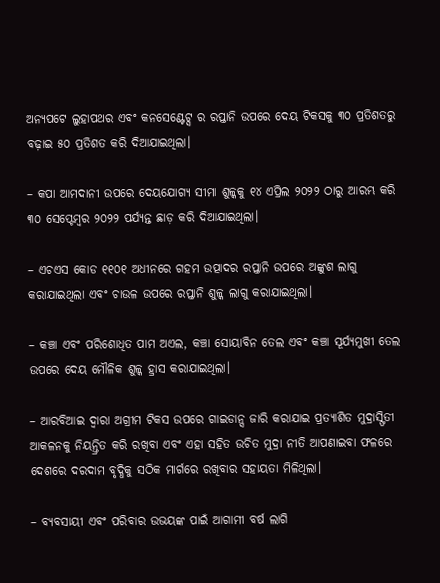ଅନ୍ୟପଟେ ଲୁହାପଥର ଏବଂ କନସେଣ୍ଟେଟ୍ସ ର ରପ୍ତାନି ଉପରେ ଦେୟ ଟିକସକୁ ୩୦ ପ୍ରତିଶତରୁ ବଢ଼ାଇ ୫୦ ପ୍ରତିଶତ କରି ଦିଆଯାଇଥିଲା।

– କପା ଆମଦାନୀ ଉପରେ ଦେୟଯୋଗ୍ୟ ସୀମା ଶୁଳ୍କକୁ ୧୪ ଏପ୍ରିଲ ୨୦୨୨ ଠାରୁ ଆରମ୍ଭ କରି ୩୦ ସେପ୍ଟେମ୍ବର ୨୦୨୨ ପର୍ଯ୍ୟନ୍ତ ଛାଡ଼ କରି ଦିଆଯାଇଥିଲା।

– ଏଚଏସ କୋଡ ୧୧୦୧ ଅଧୀନରେ ଗହମ ଉତ୍ପାଦର ରପ୍ତାନି ଉପରେ ଅଙ୍କୁଶ ଲାଗୁ କରାଯାଇଥିଲା ଏବଂ ଚାଉଳ ଉପରେ ରପ୍ତାନି ଶୁଳ୍କ ଲାଗୁ କରାଯାଇଥିଲା।

– କଞ୍ଚା ଏବଂ ପରିଶୋଧିତ ପାମ ଅଏଲ, କଞ୍ଚା ସୋୟାବିନ ତେଲ ଏବଂ କଞ୍ଚା ସୂର୍ଯ୍ୟମୁଖୀ ତେଲ ଉପରେ ଦେୟ ମୌଳିକ ଶୁଳ୍କ ହ୍ରାସ କରାଯାଇଥିଲା।

– ଆରବିଆଇ ଦ୍ୱାରା ଅଗ୍ରୀମ ଟିକସ ଉପରେ ଗାଇଡାନ୍ସ ଜାରି କରାଯାଇ ପ୍ରତ୍ୟାଶିତ ମୁଦ୍ରାସ୍ଫିତୀ ଆକଳନକୁ ନିୟନ୍ତ୍ରିତ କରି ରଖିବା ଏବଂ ଏହା ସହିତ ଉଚିତ ମୁଦ୍ରା ନୀତି ଆପଣାଇବା ଫଳରେ ଦେଶରେ ଦରଦାମ ବୃଦ୍ଧିକୁ ସଠିକ ମାର୍ଗରେ ରଖିବାର ସହାୟତା ମିଳିଥିଲା।

– ବ୍ୟବସାୟୀ ଏବଂ ପରିବାର ଉଭୟଙ୍କ ପାଇଁ ଆଗାମୀ ବର୍ଷ ଲାଗି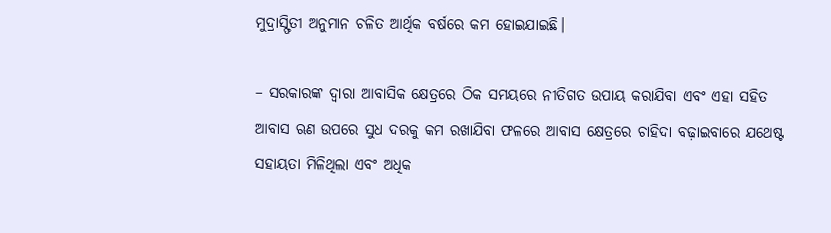ମୁଦ୍ରାସ୍ଫିତୀ ଅନୁମାନ ଚଳିତ ଆର୍ଥିକ ବର୍ଷରେ କମ ହୋଇଯାଇଛି।

– ସରକାରଙ୍କ ଦ୍ୱାରା ଆବାସିକ କ୍ଷେତ୍ରରେ ଠିକ ସମୟରେ ନୀତିଗତ ଉପାୟ କରାଯିବା ଏବଂ ଏହା ସହିତ ଆବାସ ଋଣ ଉପରେ ସୁଧ ଦରକୁ କମ ରଖାଯିବା ଫଳରେ ଆବାସ କ୍ଷେତ୍ରରେ ଚାହିଦା ବଢ଼ାଇବାରେ ଯଥେଷ୍ଟ ସହାୟତା ମିଳିଥିଲା ଏବଂ ଅଧିକ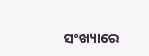ସଂଖ୍ୟାରେ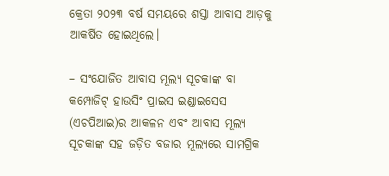କ୍ରେତା ୨୦୨୩ ବର୍ଷ ସମୟରେ ଶସ୍ତା ଆବାସ ଆଡ଼କୁ ଆକର୍ଷିତ ହୋଇଥିଲେ।

– ସଂଯୋଜିତ ଆବାସ ମୂଲ୍ୟ ସୂଚକାଙ୍କ ବା କମ୍ପୋଜିଟ୍‌ ହାଉସିଂ ପ୍ରାଇସ ଇଣ୍ଡାଇସେସ (ଏଚପିଆଇ)ର ଆକଳନ ଏବଂ ଆବାସ ମୂଲ୍ୟ ସୂଚକାଙ୍କ ସହ ଜଡ଼ିତ ବଜାର ମୂଲ୍ୟରେ ସାମଗ୍ରିକ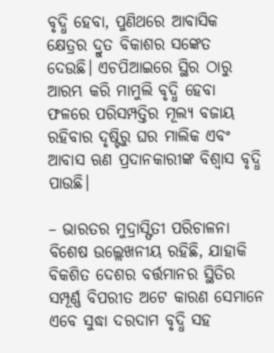ବୃଦ୍ଧି ହେବା, ପୁଣିଥରେ ଆବାସିକ କ୍ଷେତ୍ରର ଦ୍ରୁତ ବିକାଶର ସଙ୍କେତ ଦେଉଛି। ଏଚପିଆଇରେ ସ୍ଥିର ଠାରୁ ଆରମ୍ଭ କରି ମାମୁଲି ବୃଦ୍ଧି ହେବା ଫଳରେ ପରିସମ୍ପତ୍ତିର ମୂଲ୍ୟ ବଜାୟ ରହିବାର ଦୃଷ୍ଟିରୁ ଘର ମାଲିକ ଏବଂ ଆବାସ ଋଣ ପ୍ରଦାନକାରୀଙ୍କ ବିଶ୍ୱାସ ବୃଦ୍ଧି ପାଉଛି।

– ଭାରତର ମୁଦ୍ରାସ୍ଫିତୀ ପରିଚାଳନା ବିଶେଷ ଉଲ୍ଲେଖନୀୟ ରହିଛି, ଯାହାକି ବିକଶିତ ଦେଶର ବର୍ତ୍ତମାନର ସ୍ଥିତିର ସମ୍ପୂର୍ଣ୍ଣ ବିପରୀତ ଅଟେ କାରଣ ସେମାନେ ଏବେ ସୁଦ୍ଧା ଦରଦାମ ବୃଦ୍ଧି ସହ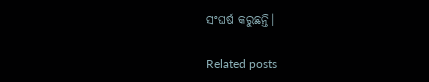ସଂଘର୍ଷ କରୁଛନ୍ତି।

Related posts